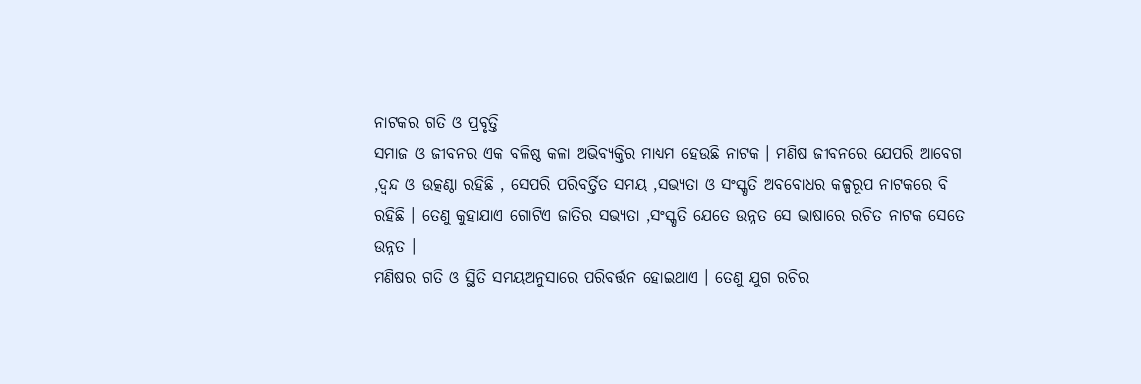ନାଟକର ଗତି ଓ ପ୍ରବୃତ୍ତି
ସମାଜ ଓ ଜୀବନର ଏକ ବଳିଷ୍ଠ କଳା ଅଭିବ୍ୟକ୍ତିର ମାଧ୍ୟମ ହେଉଛି ନାଟକ । ମଣିଷ ଜୀବନରେ ଯେପରି ଆବେଗ ,ଦ୍ୱନ୍ଦ ଓ ଉତ୍କଣ୍ଠା ରହିଛି , ସେପରି ପରିବର୍ତ୍ତିତ ସମୟ ,ସଭ୍ୟତା ଓ ସଂସ୍କୃତି ଅବବୋଧର କଳ୍ପରୂପ ନାଟକରେ ବି ରହିଛି । ତେଣୁ କୁହାଯାଏ ଗୋଟିଏ ଜାତିର ସଭ୍ୟତା ,ସଂସ୍କୃତି ଯେତେ ଉନ୍ନତ ସେ ଭାଷାରେ ରଚିତ ନାଟକ ସେତେ ଉନ୍ନତ ।
ମଣିଷର ଗତି ଓ ସ୍ଥିତି ସମୟଅନୁସାରେ ପରିବର୍ତ୍ତନ ହୋଇଥାଏ । ତେଣୁ ଯୁଗ ରଚିର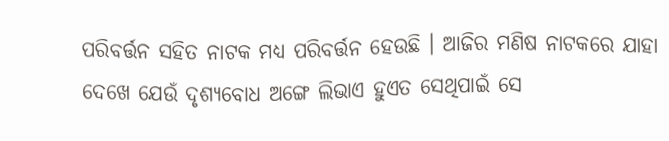ପରିବର୍ତ୍ତନ ସହିତ ନାଟକ ମଧ୍ୟ ପରିବର୍ତ୍ତନ ହେଉଛି । ଆଜିର ମଣିଷ ନାଟକରେ ଯାହା ଦେଖେ ଯେଉଁ ଦୃଶ୍ୟବୋଧ ଅଙ୍ଗେ ଲିଭାଏ ହୁଏତ ସେଥିପାଇଁ ସେ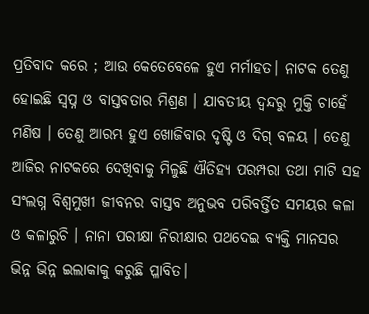ପ୍ରତିବାଦ କରେ ; ଆଉ କେତେବେଳେ ହୁଏ ମର୍ମାହତ। ନାଟକ ତେଣୁ ହୋଇଛି ସ୍ୱପ୍ନ ଓ ବାସ୍ତବତାର ମିଶ୍ରଣ । ଯାବତୀୟ ଦ୍ୱନ୍ଦରୁ ମୁକ୍ତି ଚାହେଁ ମଣିଷ । ତେଣୁ ଆରମ୍ଭ ହୁଏ ଖୋଜିବାର ଦୃଷ୍ଟି ଓ ଦିଗ୍ ବଳୟ । ତେଣୁ ଆଜିର ନାଟକରେ ଦେଖିବାକୁ ମିଳୁଛି ଐତିହ୍ୟ ପରମ୍ପରା ତଥା ମାଟି ସହ ସଂଲଗ୍ନ ବିଶ୍ଵମୁଖୀ ଜୀବନର ବାସ୍ତବ ଅନୁଭବ ପରିବର୍ତ୍ତିତ ସମୟର କଳା ଓ କଳାରୁଚି । ନାନା ପରୀକ୍ଷା ନିରୀକ୍ଷାର ପଥଦେଇ ବ୍ୟକ୍ତି ମାନସର ଭିନ୍ନ ଭିନ୍ନ ଇଲାକାକୁ କରୁଛି ପ୍ଳାବିତ।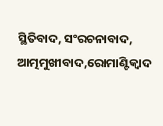ସ୍ଥିତିବାଦ, ସଂରଚନାବାଦ, ଆତ୍ମମୁଖୀବାଦ,ରୋମାଣ୍ଟିକ୍ବାଦ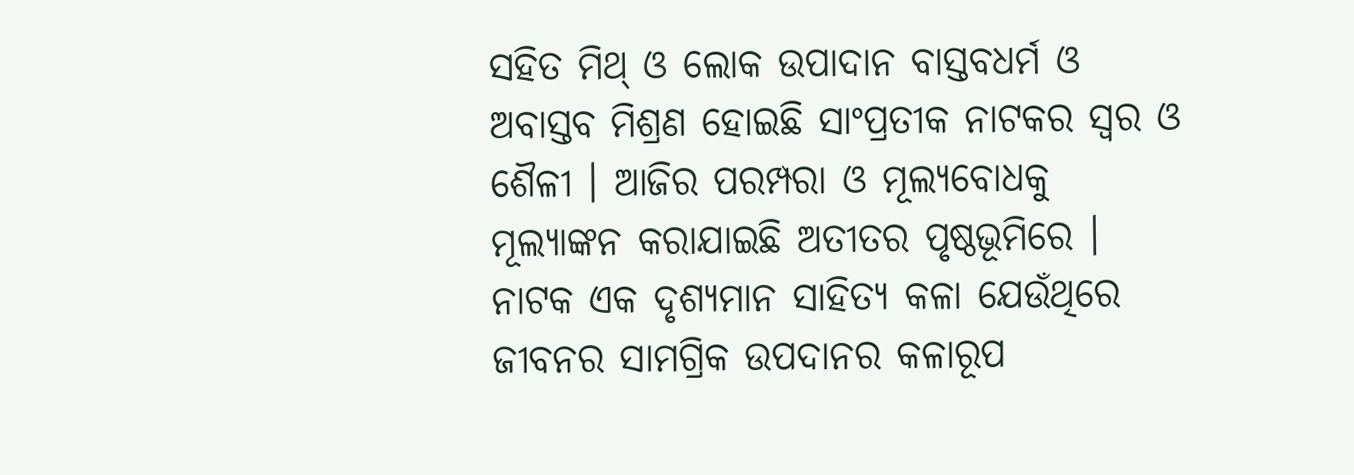ସହିତ ମିଥ୍ ଓ ଲୋକ ଉପାଦାନ ବାସ୍ତବଧର୍ମ ଓ ଅବାସ୍ତବ ମିଶ୍ରଣ ହୋଇଛି ସାଂପ୍ରତୀକ ନାଟକର ସ୍ୱର ଓ ଶୈଳୀ । ଆଜିର ପରମ୍ପରା ଓ ମୂଲ୍ୟବୋଧକୁ ମୂଲ୍ୟାଙ୍କନ କରାଯାଇଛି ଅତୀତର ପୃଷ୍ଠଭୂମିରେ ।
ନାଟକ ଏକ ଦୃଶ୍ୟମାନ ସାହିତ୍ୟ କଳା ଯେଉଁଥିରେ ଜୀବନର ସାମଗ୍ରିକ ଉପଦାନର କଳାରୂପ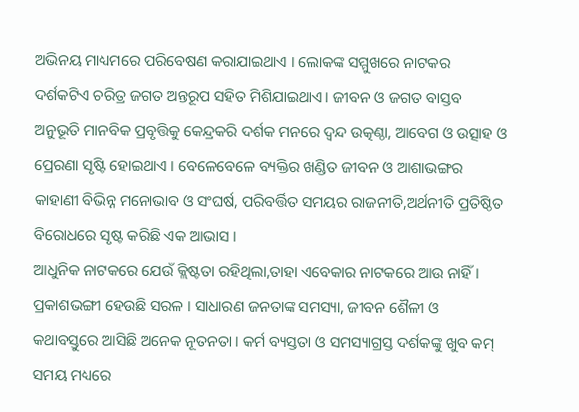ଅଭିନୟ ମାଧ୍ୟମରେ ପରିବେଷଣ କରାଯାଇଥାଏ । ଲୋକଙ୍କ ସମ୍ମୁଖରେ ନାଟକର ଦର୍ଶକଟିଏ ଚରିତ୍ର ଜଗତ ଅନ୍ତରୂପ ସହିତ ମିଶିଯାଇଥାଏ। ଜୀବନ ଓ ଜଗତ ବାସ୍ତବ ଅନୁଭୂତି ମାନବିକ ପ୍ରବୃତ୍ତିକୁ କେନ୍ଦ୍ରକରି ଦର୍ଶକ ମନରେ ଦ୍ୱନ୍ଦ ଉତ୍କଣ୍ଠା, ଆବେଗ ଓ ଉତ୍ସାହ ଓ ପ୍ରେରଣା ସୃଷ୍ଟି ହୋଇଥାଏ । ବେଳେବେଳେ ବ୍ୟକ୍ତିର ଖଣ୍ଡିତ ଜୀବନ ଓ ଆଶାଭଙ୍ଗର କାହାଣୀ ବିଭିନ୍ନ ମନୋଭାବ ଓ ସଂଘର୍ଷ, ପରିବର୍ତ୍ତିତ ସମୟର ରାଜନୀତି,ଅର୍ଥନୀତି ପ୍ରତିଷ୍ଠିତ ବିରୋଧରେ ସୃଷ୍ଟ କରିଛି ଏକ ଆଭାସ ।
ଆଧୁନିକ ନାଟକରେ ଯେଉଁ କ୍ଲିଷ୍ଟତା ରହିଥିଲା,ତାହା ଏବେକାର ନାଟକରେ ଆଉ ନାହିଁ । ପ୍ରକାଶଭଙ୍ଗୀ ହେଉଛି ସରଳ । ସାଧାରଣ ଜନତାଙ୍କ ସମସ୍ୟା, ଜୀବନ ଶୈଳୀ ଓ କଥାବସ୍ତୁରେ ଆସିଛି ଅନେକ ନୂତନତା । କର୍ମ ବ୍ୟସ୍ତତା ଓ ସମସ୍ୟାଗ୍ରସ୍ତ ଦର୍ଶକଙ୍କୁ ଖୁବ କମ୍ ସମୟ ମଧ୍ୟରେ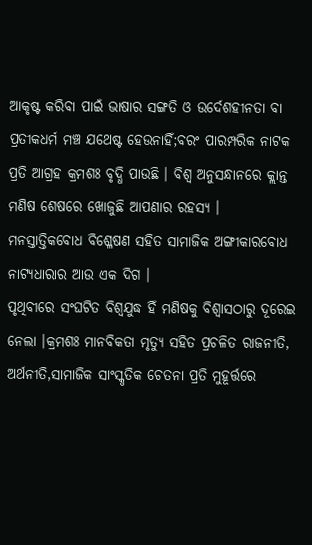ଆକୃଷ୍ଟ କରିବା ପାଇଁ ଭାଷାର ସଙ୍ଗତି ଓ ଉର୍ଦେଶହୀନତା ବା ପ୍ରତୀକଧର୍ମ ମଞ୍ଚ ଯଥେଷ୍ଟ ହେଉନାହିଁ;ବରଂ ପାରମ୍ପରିକ ନାଟକ ପ୍ରତି ଆଗ୍ରହ କ୍ରମଶଃ ବୃଦ୍ଧି ପାଉଛି । ବିଶ୍ଵ ଅନୁସନ୍ଧାନରେ କ୍ଲାନ୍ତ ମଣିଷ ଶେଷରେ ଖୋଜୁଛି ଆପଣାର ରହସ୍ୟ । ମନସ୍ତାତ୍ତିକବୋଧ ବିଶ୍ଳେଷଣ ସହିତ ସାମାଜିକ ଅଙ୍ଗୀକାରବୋଧ ନାଟ୍ୟଧାରାର ଆଉ ଏକ ଦିଗ ।
ପୃଥିବୀରେ ସଂଘଟିତ ବିଶ୍ୱଯୁଦ୍ଧ ହିଁ ମଣିଷକୁ ବିଶ୍ୱାସଠାରୁ ଦୂରେଇ ନେଲା ।କ୍ରମଶଃ ମାନବିକତା ମୃତ୍ୟୁ ସହିତ ପ୍ରଚଳିତ ରାଜନୀତି, ଅର୍ଥନୀତି,ସାମାଜିକ ସାଂସ୍କୃତିକ ଚେତନା ପ୍ରତି ମୁହୂର୍ତ୍ତରେ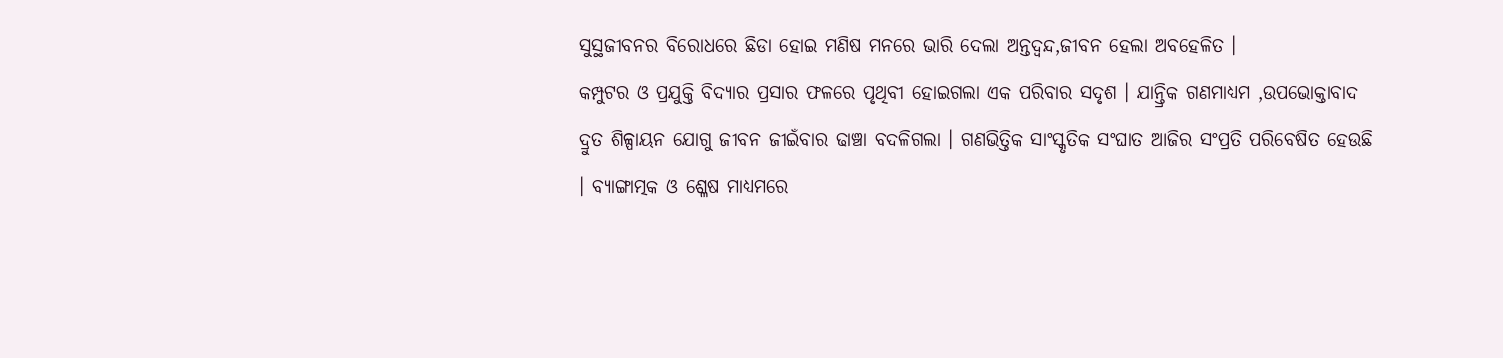ସୁସ୍ଥଜୀବନର ବିରୋଧରେ ଛିଡା ହୋଇ ମଣିଷ ମନରେ ଭାରି ଦେଲା ଅନ୍ତଦ୍ୱନ୍ଦ,ଜୀବନ ହେଲା ଅବହେଳିତ ।
କମ୍ପୁଟର ଓ ପ୍ରଯୁକ୍ତି ବିଦ୍ୟାର ପ୍ରସାର ଫଳରେ ପୃଥିବୀ ହୋଇଗଲା ଏକ ପରିବାର ସଦୃଶ । ଯାନ୍ତ୍ରିକ ଗଣମାଧ୍ୟମ ,ଉପଭୋକ୍ତାବାଦ ଦ୍ରୁତ ଶିଳ୍ପାୟନ ଯୋଗୁ ଜୀବନ ଜୀଇଁବାର ଢାଞ୍ଚା ବଦଳିଗଲା । ଗଣଭିତ୍ତିକ ସାଂସ୍କୃତିକ ସଂଘାତ ଆଜିର ସଂପ୍ରତି ପରିବେଷିତ ହେଉଛି । ବ୍ୟାଙ୍ଗାତ୍ମକ ଓ ଶ୍ଳେଷ ମାଧ୍ୟମରେ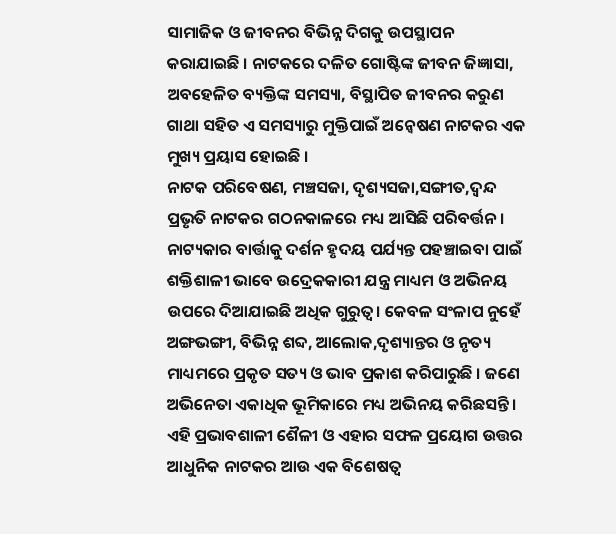ସାମାଜିକ ଓ ଜୀବନର ବିଭିନ୍ନ ଦିଗକୁ ଉପସ୍ଥାପନ କରାଯାଇଛି । ନାଟକରେ ଦଳିତ ଗୋଷ୍ଟିଙ୍କ ଜୀବନ ଜିଜ୍ଞାସା, ଅବହେଳିତ ବ୍ୟକ୍ତିଙ୍କ ସମସ୍ୟା, ବିସ୍ଥାପିତ ଜୀବନର କରୁଣ ଗାଥା ସହିତ ଏ ସମସ୍ୟାରୁ ମୁକ୍ତିପାଇଁ ଅନ୍ୱେଷଣ ନାଟକର ଏକ ମୁଖ୍ୟ ପ୍ରୟାସ ହୋଇଛି ।
ନାଟକ ପରିବେଷଣ, ମଞ୍ଚସଜା, ଦୃଶ୍ୟସଜା,ସଙ୍ଗୀତ,ଦ୍ୱନ୍ଦ ପ୍ରଭୃତି ନାଟକର ଗଠନକାଳରେ ମଧ୍ୟ ଆସିଛି ପରିବର୍ତ୍ତନ। ନାଟ୍ୟକାର ବାର୍ତ୍ତାକୁ ଦର୍ଶନ ହୃଦୟ ପର୍ଯ୍ୟନ୍ତ ପହଞ୍ଚାଇବା ପାଇଁ ଶକ୍ତିଶାଳୀ ଭାବେ ଉଦ୍ରେକକାରୀ ଯନ୍ତ୍ର ମାଧ୍ୟମ ଓ ଅଭିନୟ ଉପରେ ଦିଆଯାଇଛି ଅଧିକ ଗୁରୁତ୍ୱ। କେବଳ ସଂଳାପ ନୁହେଁ ଅଙ୍ଗଭଙ୍ଗୀ, ବିଭିନ୍ନ ଶବ୍ଦ, ଆଲୋକ,ଦୃଶ୍ୟାନ୍ତର ଓ ନୃତ୍ୟ ମାଧ୍ୟମରେ ପ୍ରକୃତ ସତ୍ୟ ଓ ଭାବ ପ୍ରକାଶ କରିପାରୁଛି । ଜଣେ ଅଭିନେତା ଏକାଧିକ ଭୂମିକାରେ ମଧ୍ୟ ଅଭିନୟ କରିଛସନ୍ତି । ଏହି ପ୍ରଭାବଶାଳୀ ଶୈଳୀ ଓ ଏହାର ସଫଳ ପ୍ରୟୋଗ ଉତ୍ତର ଆଧୁନିକ ନାଟକର ଆଉ ଏକ ବିଶେଷତ୍ୱ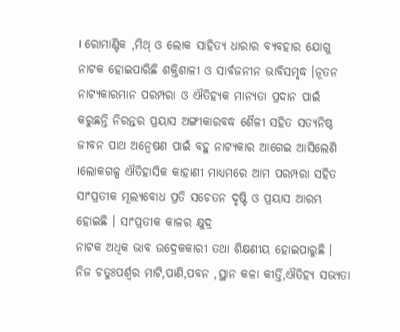। ରୋମାଣ୍ଟିକ ,ମିଥ୍ ଓ ଲୋକ ସାହିତ୍ୟ ଧାରାର ବ୍ୟବହାର ଯୋଗୁ ନାଟକ ହୋଇପାରିଛି ଶକ୍ତିଶାଳୀ ଓ ସାର୍ବଜନୀନ ଭାବିସମୃଦ୍ଧ ।ନୂତନ ନାଟ୍ୟକାରମାନ ପରମ୍ପରା ଓ ଐତିହ୍ୟକ ମାନ୍ୟତା ପ୍ରଦାନ ପାଇଁ କରୁଛନ୍ତି ନିରନ୍ତର ପ୍ରୟାସ ଅଙ୍ଗୀକାରବଦ୍ଧ ଶୈଳୀ ସହିତ ସତ୍ୟନିଷ୍ଠ ଜୀବନ ପାଥ ଅନ୍ୱେଷଣ ପାଇଁ ବହୁ ନାଟ୍ୟକାର ଆଗେଇ ଆସିଲେଣି ।ଲୋକଗଳ୍ପ ଐତିହାସିକ କାହାଣୀ ମାଧ୍ୟମରେ ଆମ ପରମ୍ପରା ସହିତ ସାଂପ୍ରତୀକ ମୂଲ୍ୟବୋଧ ପ୍ରତି ସଚେତନ ଦୃଷ୍ଟି ଓ ପ୍ରୟାସ ଆରମ୍ଭ ହୋଇଛି । ସାଂପ୍ରତୀକ କାଳର କ୍ଷୁଦ୍ର
ନାଟକ ଅଧିକ ଭାବ ଉଦ୍ରେକକାରୀ ତଥା ଶିକ୍ଷଣୀୟ ହୋଇପାରୁଛି ।
ନିଜ ଚତୁଃପର୍ଶ୍ୱର ମାଟି,ପାଣି,ପବନ ,ସ୍ଥାନ କଳା କୀର୍ତ୍ତି,ଐତିହ୍ୟ ସଭ୍ୟତା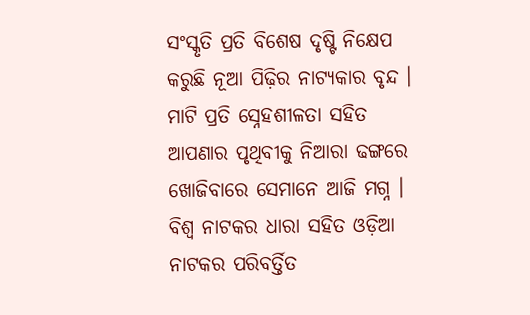ସଂସ୍କୃତି ପ୍ରତି ବିଶେଷ ଦୃଷ୍ଟି ନିକ୍ଷେପ କରୁଛି ନୂଆ ପିଢ଼ିର ନାଟ୍ୟକାର ବୃନ୍ଦ । ମାଟି ପ୍ରତି ସ୍ନେହଶୀଳତା ସହିତ ଆପଣାର ପୃଥିବୀକୁ ନିଆରା ଢଙ୍ଗରେ ଖୋଜିବାରେ ସେମାନେ ଆଜି ମଗ୍ନ । ବିଶ୍ୱ ନାଟକର ଧାରା ସହିତ ଓଡ଼ିଆ ନାଟକର ପରିବର୍ତ୍ତିତ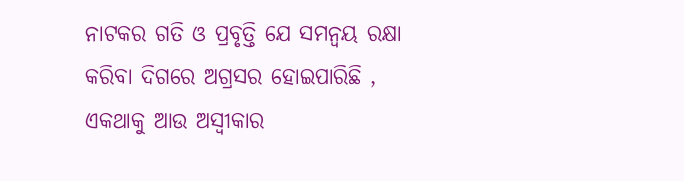ନାଟକର ଗତି ଓ ପ୍ରବୃତ୍ତି ଯେ ସମନ୍ୱୟ ରକ୍ଷା କରିବା ଦିଗରେ ଅଗ୍ରସର ହୋଇପାରିଛି , ଏକଥାକୁ ଆଉ ଅସ୍ୱୀକାର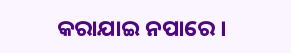କରାଯାଇ ନପାରେ ।